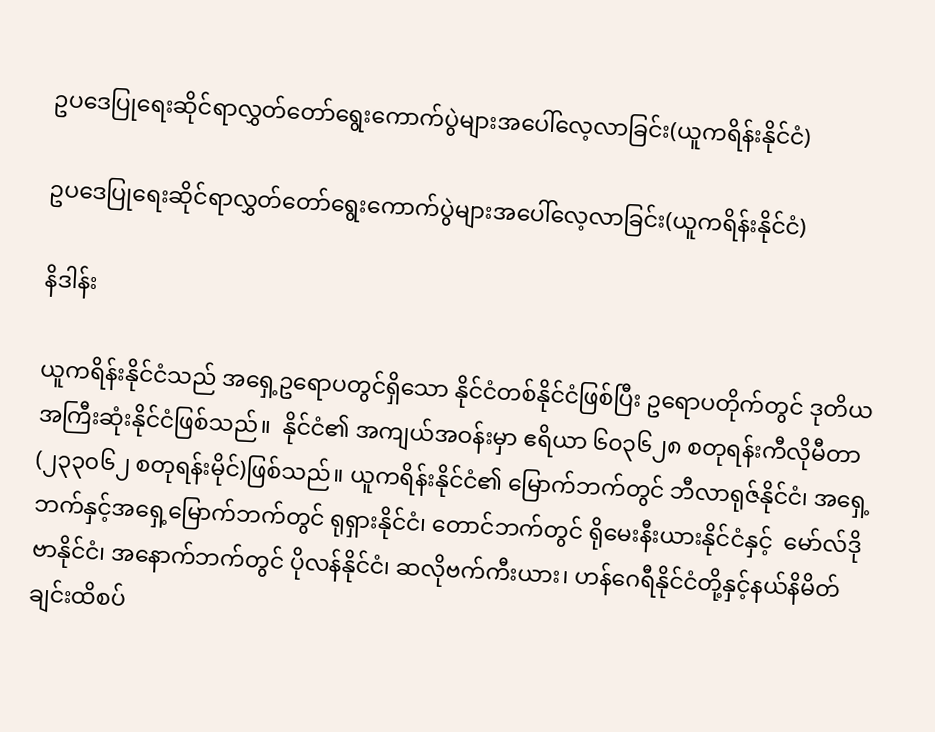ဥပဒေပြုရေးဆိုင်ရာလွှတ်တော်ရွေးကောက်ပွဲများအပေါ်လေ့လာခြင်း(ယူကရိန်းနိုင်ငံ)

ဥပဒေပြုရေးဆိုင်ရာလွှတ်တော်ရွေးကောက်ပွဲများအပေါ်လေ့လာခြင်း(ယူကရိန်းနိုင်ငံ)

နိဒါန်း

ယူကရိန်းနိုင်ငံသည် အရှေ့ဥရောပတွင်ရှိသော နိုင်ငံတစ်နိုင်ငံဖြစ်ပြီး ဥရောပတိုက်တွင် ဒုတိယ အကြီးဆုံးနိုင်ငံဖြစ်သည်။  နိုင်ငံ၏ အကျယ်အဝန်းမှာ ဧရိယာ ၆၀၃၆၂၈ စတုရန်းကီလိုမီတာ (၂၃၃၀၆၂ စတုရန်းမိုင်)ဖြစ်သည်။ ယူကရိန်းနိုင်ငံ၏ မြောက်ဘက်တွင် ဘီလာရုဇ်နိုင်ငံ၊ အရှေ့ဘက်နှင့်အရှေ့မြောက်ဘက်တွင် ရုရှားနိုင်ငံ၊ တောင်ဘက်တွင် ရိုမေးနီးယားနိုင်ငံနှင့်  မော်လ်ဒိုဗာနိုင်ငံ၊ အနောက်ဘက်တွင် ပိုလန်နိုင်ငံ၊ ဆလိုဗက်ကီးယား၊ ဟန်ဂေရီနိုင်ငံတို့နှင့်နယ်နိမိတ်ချင်းထိစပ်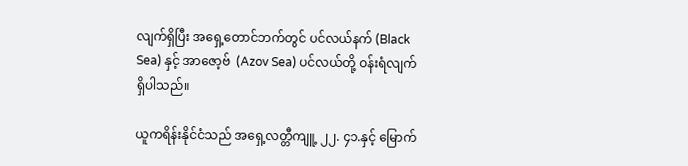လျက်ရှိပြီး အရှေ့တောင်ဘက်တွင် ပင်လယ်နက် (Black Sea) နှင့် အာဇော့ဗ်  (Azov Sea) ပင်လယ်တို့ ဝန်းရံလျက်ရှိပါသည်။

ယူကရိန်းနိုင်ငံသည် အရှေ့လတ္တီကျူ့ ၂၂. ၄၁.နှင့် မြောက်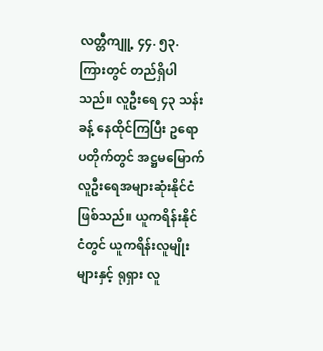လတ္တီကျူ့ ၄၄. ၅၃. ကြားတွင် တည်ရှိပါသည်။ လူဦးရေ ၄၃ သန်းခန့် နေထိုင်ကြပြီး ဥရောပတိုက်တွင် အဋ္ဌမမြောက် လူဦးရေအများဆုံးနိုင်ငံဖြစ်သည်။ ယူကရိန်းနိုင်ငံတွင် ယူကရိန်းလူမျိုးများနှင့် ရုရှား လူ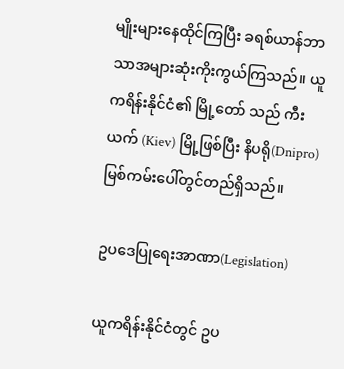မျိုးများနေထိုင်ကြပြီး ခရစ်ယာန်ဘာသာအများဆုံးကိုးကွယ်ကြသည်။ ယူကရိန်းနိုင်ငံ၏ မြို့တော် သည် ကီးယက် (Kiev) မြို့ဖြစ်ပြီး နိပရို(Dnipro) မြစ်ကမ်းပေါ်တွင်တည်ရှိသည်။

ဥပဒေပြုရေးအာဏာ(Legislation)

ယူကရိန်းနိုင်ငံတွင် ဥပ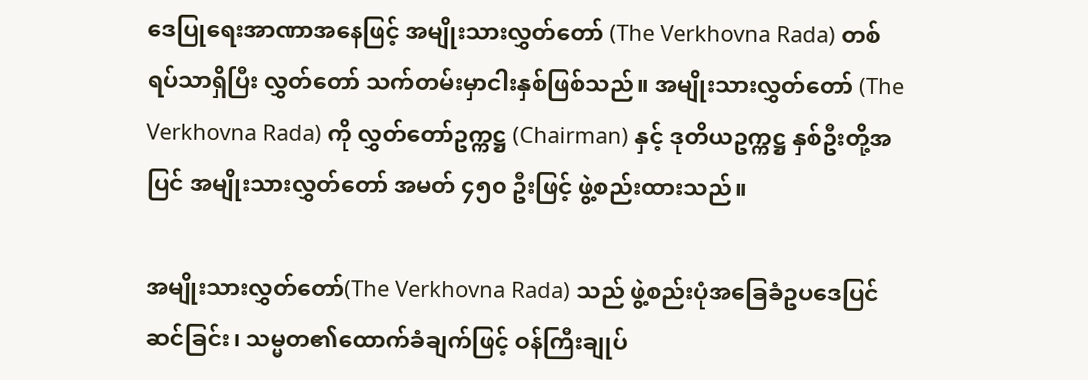ဒေပြုရေးအာဏာအနေဖြင့် အမျိုးသားလွှတ်တော် (The Verkhovna Rada) တစ်ရပ်သာရှိပြီး လွှတ်တော် သက်တမ်းမှာငါးနှစ်ဖြစ်သည်။ အမျိုးသားလွှတ်တော် (The Verkhovna Rada) ကို လွှတ်တော်ဥက္ကဋ္ဌ (Chairman) နှင့် ဒုတိယဥက္ကဋ္ဌ နှစ်ဦးတို့အပြင် အမျိုးသားလွှတ်တော် အမတ် ၄၅၀ ဦးဖြင့် ဖွဲ့စည်းထားသည်။

အမျိုးသားလွှတ်တော်(The Verkhovna Rada) သည် ဖွဲ့စည်းပုံအခြေခံဥပဒေပြင်ဆင်ခြင်း၊ သမ္မတ၏ထောက်ခံချက်ဖြင့် ဝန်ကြီးချုပ်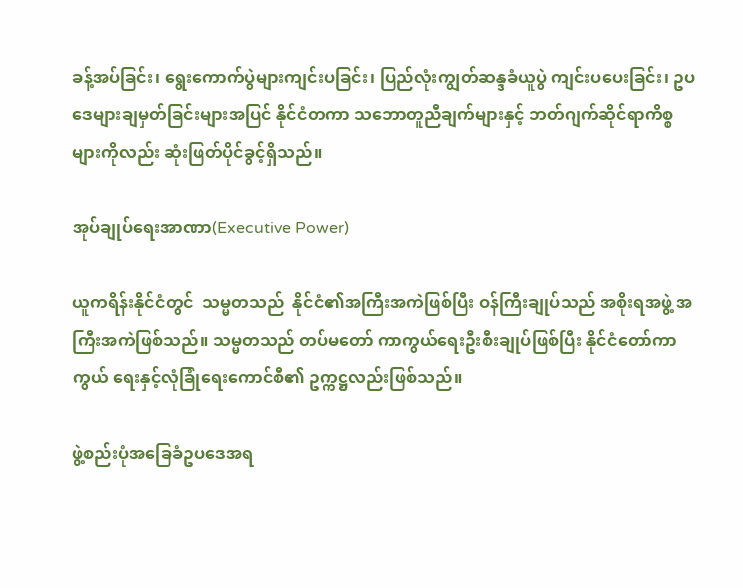ခန့်အပ်ခြင်း၊ ရွေးကောက်ပွဲများကျင်းပခြင်း၊ ပြည်လုံးကျွတ်ဆန္ဒခံယူပွဲ ကျင်းပပေးခြင်း၊ ဥပဒေများချမှတ်ခြင်းများအပြင် နိုင်ငံတကာ သဘောတူညီချက်များနှင့် ဘတ်ဂျက်ဆိုင်ရာကိစ္စများကိုလည်း ဆုံးဖြတ်ပိုင်ခွင့်ရှိသည်။

အုပ်ချုပ်ရေးအာဏာ(Executive Power)

ယူကရိန်းနိုင်ငံတွင်  သမ္မတသည်  နိုင်ငံ၏အကြီးအကဲဖြစ်ပြီး ဝန်ကြီးချုပ်သည် အစိုးရအဖွဲ့ အကြီးအကဲဖြစ်သည်။ သမ္မတသည် တပ်မတော် ကာကွယ်ရေးဦးစီးချုပ်ဖြစ်ပြီး နိုင်ငံတော်ကာကွယ် ရေးနှင့်လုံခြုံရေးကောင်စီ၏ ဥက္ကဋ္ဌလည်းဖြစ်သည်။

ဖွဲ့စည်းပုံအခြေခံဥပဒေအရ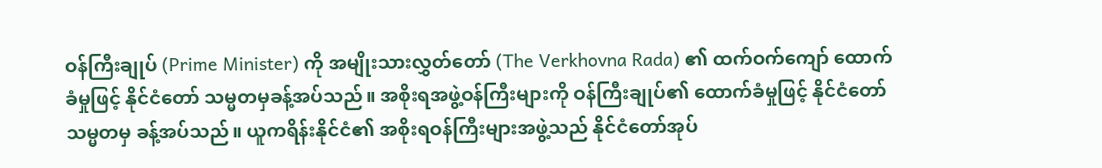ဝန်ကြီးချုပ် (Prime Minister) ကို အမျိုးသားလွှတ်တော် (The Verkhovna Rada) ၏ ထက်ဝက်ကျော် ထောက်ခံမှုဖြင့် နိုင်ငံတော် သမ္မတမှခန့်အပ်သည်။ အစိုးရအဖွဲ့ဝန်ကြီးများကို ဝန်ကြီးချုပ်၏ ထောက်ခံမှုဖြင့် နိုင်ငံတော် သမ္မတမှ ခန့်အပ်သည်။ ယူကရိန်းနိုင်ငံ၏ အစိုးရဝန်ကြီးများအဖွဲ့သည် နိုင်ငံတော်အုပ်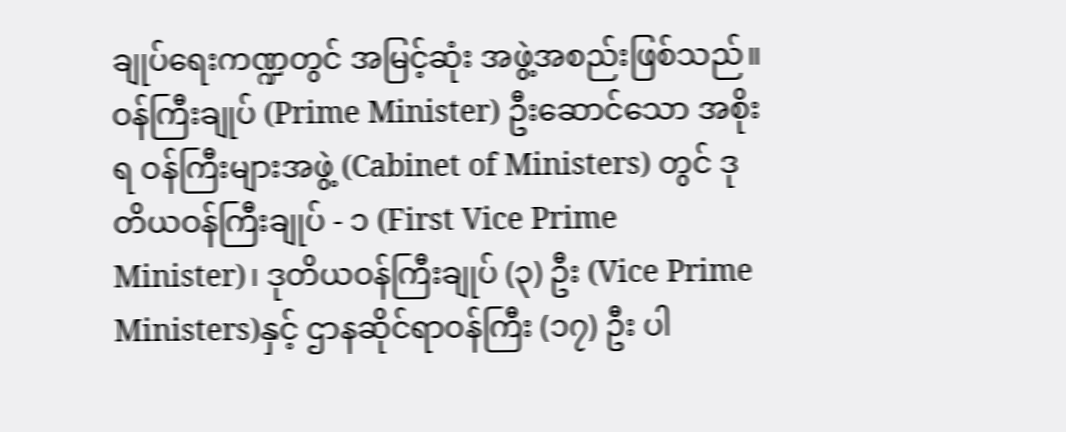ချုပ်ရေးကဏ္ဍတွင် အမြင့်ဆုံး အဖွဲ့အစည်းဖြစ်သည်။ ဝန်ကြီးချုပ် (Prime Minister) ဦးဆောင်သော အစိုးရ ဝန်ကြီးများအဖွဲ့ (Cabinet of Ministers) တွင် ဒုတိယဝန်ကြီးချုပ် - ၁ (First Vice Prime Minister)၊ ဒုတိယဝန်ကြီးချုပ် (၃) ဦး (Vice Prime Ministers)နှင့် ဌာနဆိုင်ရာဝန်ကြီး (၁၇) ဦး ပါ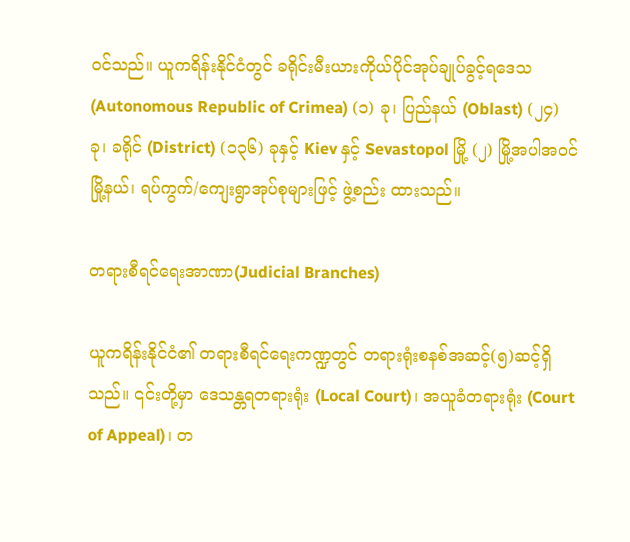ဝင်သည်။ ယူကရိန်းနိုင်ငံတွင် ခရိုင်းမီးယားကိုယ်ပိုင်အုပ်ချုပ်ခွင့်ရဒေသ (Autonomous Republic of Crimea) (၁) ခု၊ ပြည်နယ် (Oblast) (၂၄) ခု၊ ခရိုင် (District) (၁၃၆) ခုနှင့် Kiev နှင့် Sevastopol မြို့ (၂) မြို့အပါအဝင် မြို့နယ်၊ ရပ်ကွက်/ကျေးရွာအုပ်စုများဖြင့် ဖွဲ့စည်း ထားသည်။

တရားစီရင်ရေးအာဏာ(Judicial Branches)

ယူကရိန်းနိုင်ငံ၏ တရားစီရင်ရေးကဏ္ဍတွင် တရားရုံးစနစ်အဆင့်(၅)ဆင့်ရှိသည်။ ၎င်းတို့မှာ ဒေသန္တရတရားရုံး (Local Court)၊ အယူခံတရားရုံး (Court of Appeal)၊ တ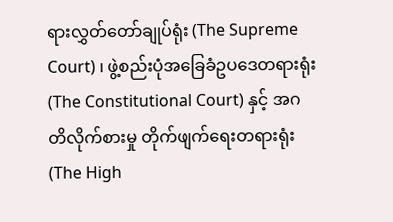ရားလွှတ်တော်ချုပ်ရုံး (The Supreme Court) ၊ ဖွဲ့စည်းပုံအခြေခံဥပဒေတရားရုံး (The Constitutional Court) နှင့် အဂတိလိုက်စားမှု တိုက်ဖျက်ရေးတရားရုံး (The High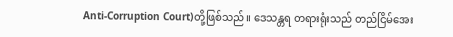Anti-Corruption Court)တို့ဖြစ်သည်။ ဒေသန္တရ တရားရုံးသည် တည်ငြိမ်အေး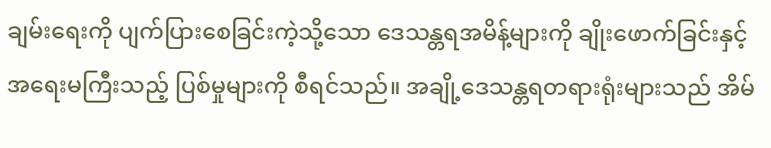ချမ်းရေးကို ပျက်ပြားစေခြင်းကဲ့သို့သော ဒေသန္တရအမိန့်များကို ချိုးဖောက်ခြင်းနှင့် အရေးမကြီးသည့် ပြစ်မှုများကို စီရင်သည်။ အချို့ဒေသန္တရတရားရုံးများသည် အိမ်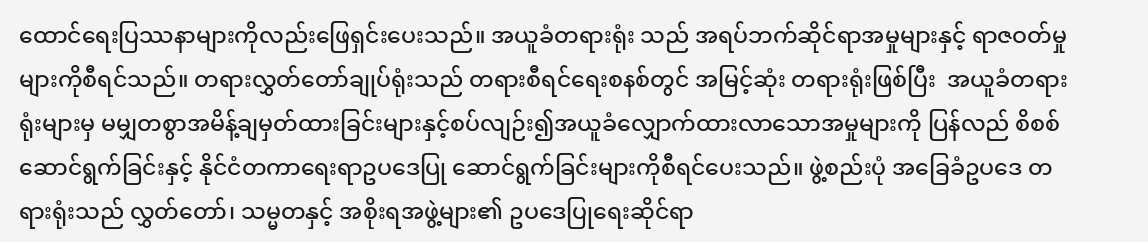ထောင်ရေးပြဿနာများကိုလည်းဖြေရှင်းပေးသည်။ အယူခံတရားရုံး သည် အရပ်ဘက်ဆိုင်ရာအမှုများနှင့် ရာဇဝတ်မှုများကိုစီရင်သည်။ တရားလွှတ်တော်ချုပ်ရုံးသည် တရားစီရင်ရေးစနစ်တွင် အမြင့်ဆုံး တရားရုံးဖြစ်ပြီး  အယူခံတရားရုံးများမှ မမျှတစွာအမိန့်ချမှတ်ထားခြင်းများနှင့်စပ်လျဉ်း၍အယူခံလျှောက်ထားလာသောအမှုများကို ပြန်လည် စိစစ်ဆောင်ရွက်ခြင်းနှင့် နိုင်ငံတကာရေးရာဥပဒေပြု ဆောင်ရွက်ခြင်းများကိုစီရင်ပေးသည်။ ဖွဲ့စည်းပုံ အခြေခံဥပဒေ တရားရုံးသည် လွှတ်တော်၊ သမ္မတနှင့် အစိုးရအဖွဲ့များ၏ ဥပဒေပြုရေးဆိုင်ရာ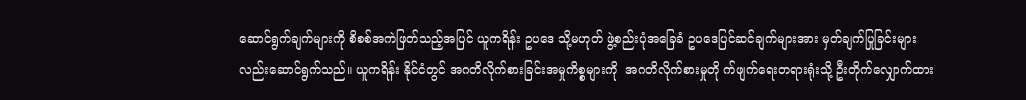ဆောင်ရွက်ချက်များကို စိစစ်အကဲဖြတ်သည့်အပြင် ယူကရိန်း ဥပဒေ သို့မဟုတ် ဖွဲ့စည်းပုံအခြေခံ ဥပဒေပြင်ဆင်ချက်များအား မှတ်ချက်ပြုခြင်းများလည်းဆောင်ရွက်သည်။ ယူကရိန်း နိုင်ငံတွင် အဂတိလိုက်စားခြင်းအမှုကိစ္စများကို  အဂတိလိုက်စားမှုတို က်ဖျက်ရေးတရားရုံးသို့ ဦးတိုက်လျှောက်ထား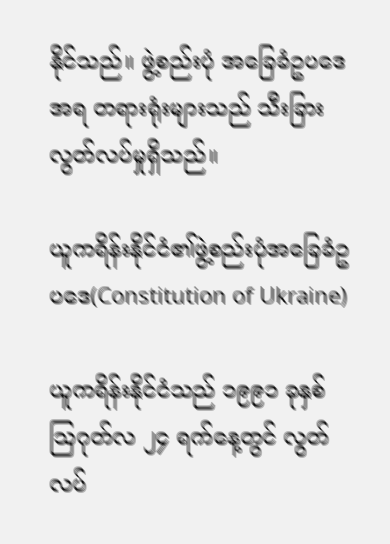နိုင်သည်။ ဖွဲ့စည်းပုံ အခြေခံဥပဒေအရ တရားရုံးများသည် သီးခြားလွတ်လပ်မှုရှိသည်။

ယူကရိန်းနိုင်ငံ၏ဖွဲ့စည်းပုံအခြေခံဥပဒေ(Constitution of Ukraine)

ယူကရိန်းနိုင်ငံသည် ၁၉၉၁ ခုနှစ် သြဂုတ်လ ၂၄ ရက်နေ့တွင် လွတ်လပ်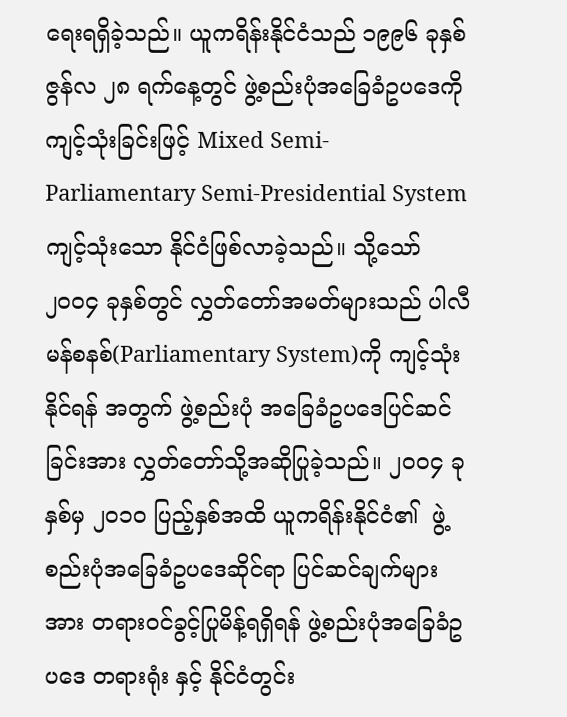ရေးရရှိခဲ့သည်။ ယူကရိန်းနိုင်ငံသည် ၁၉၉၆ ခုနှစ် ဇွန်လ ၂၈ ရက်နေ့တွင် ဖွဲ့စည်းပုံအခြေခံဥပဒေကို ကျင့်သုံးခြင်းဖြင့် Mixed Semi-Parliamentary Semi-Presidential System ကျင့်သုံးသော နိုင်ငံဖြစ်လာခဲ့သည်။ သို့သော် ၂၀၀၄ ခုနှစ်တွင် လွှတ်တော်အမတ်များသည် ပါလီမန်စနစ်(Parliamentary System)ကို ကျင့်သုံးနိုင်ရန် အတွက် ဖွဲ့စည်းပုံ အခြေခံဥပဒေပြင်ဆင်ခြင်းအား လွှတ်တော်သို့အဆိုပြုခဲ့သည်။ ၂၀၀၄ ခုနှစ်မှ ၂၀၁၀ ပြည့်နှစ်အထိ ယူကရိန်းနိုင်ငံ၏  ဖွဲ့စည်းပုံအခြေခံဥပဒေဆိုင်ရာ ပြင်ဆင်ချက်များအား တရားဝင်ခွင့်ပြုမိန့်ရရှိရန် ဖွဲ့စည်းပုံအခြေခံဥပဒေ တရားရုံး နှင့် နိုင်ငံတွင်း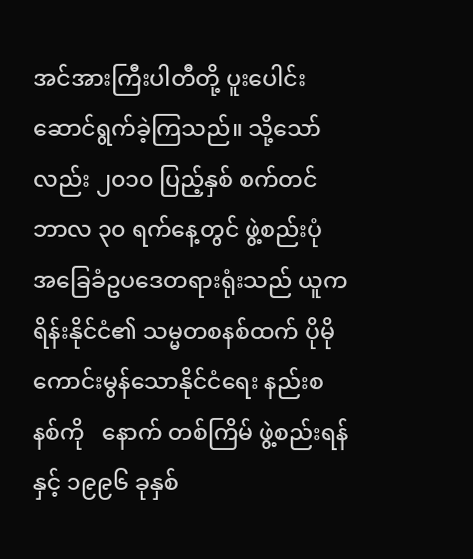အင်အားကြီးပါတီတို့ ပူးပေါင်းဆောင်ရွက်ခဲ့ကြသည်။ သို့သော်လည်း ၂၀၁၀ ပြည့်နှစ် စက်တင်ဘာလ ၃၀ ရက်နေ့တွင် ဖွဲ့စည်းပုံ အခြေခံဥပဒေတရားရုံးသည် ယူကရိန်းနိုင်ငံ၏ သမ္မတစနစ်ထက် ပိုမိုကောင်းမွန်သောနိုင်ငံရေး နည်းစနစ်ကို   နောက် တစ်ကြိမ် ဖွဲ့စည်းရန်နှင့် ၁၉၉၆ ခုနှစ်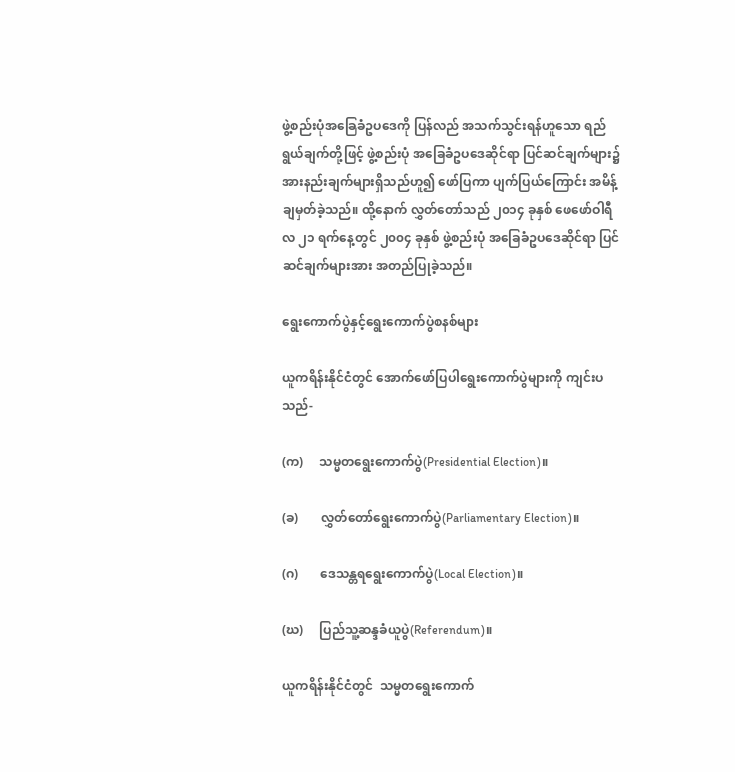ဖွဲ့စည်းပုံအခြေခံဥပဒေကို ပြန်လည် အသက်သွင်းရန်ဟူသော ရည်ရွယ်ချက်တို့ဖြင့် ဖွဲ့စည်းပုံ အခြေခံဥပဒေဆိုင်ရာ ပြင်ဆင်ချက်များ၌ အားနည်းချက်များရှိသည်ဟူ၍ ဖော်ပြကာ ပျက်ပြယ်ကြောင်း အမိန့်ချမှတ်ခဲ့သည်။ ထို့နောက် လွှတ်တော်သည် ၂၀၁၄ ခုနှစ် ဖေဖော်ဝါရီလ ၂၁ ရက်နေ့တွင် ၂၀၀၄ ခုနှစ် ဖွဲ့စည်းပုံ အခြေခံဥပဒေဆိုင်ရာ ပြင်ဆင်ချက်များအား အတည်ပြုခဲ့သည်။

ရွေးကောက်ပွဲနှင့်ရွေးကောက်ပွဲစနစ်များ

ယူကရိန်းနိုင်ငံတွင် အောက်ဖော်ပြပါရွေးကောက်ပွဲများကို ကျင်းပသည်-

(က)     သမ္မတရွေးကောက်ပွဲ(Presidential Election)။

(ခ)       လွှတ်တော်ရွေးကောက်ပွဲ(Parliamentary Election)။

(ဂ)       ဒေသန္တရရွေးကောက်ပွဲ(Local Election)။

(ဃ)     ပြည်သူ့ဆန္ဒခံယူပွဲ(Referendum)။

ယူကရိန်းနိုင်ငံတွင်  သမ္မတရွေးကောက်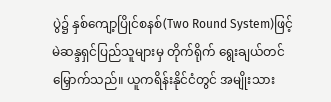ပွဲ၌ နှစ်ကျော့ပြိုင်စနစ်(Two Round System)ဖြင့် မဲဆန္ဒရှင်ပြည်သူများမှ တိုက်ရိုက် ရွေးချယ်တင်မြှောက်သည်။ ယူကရိန်းနိုင်ငံတွင် အမျိုးသား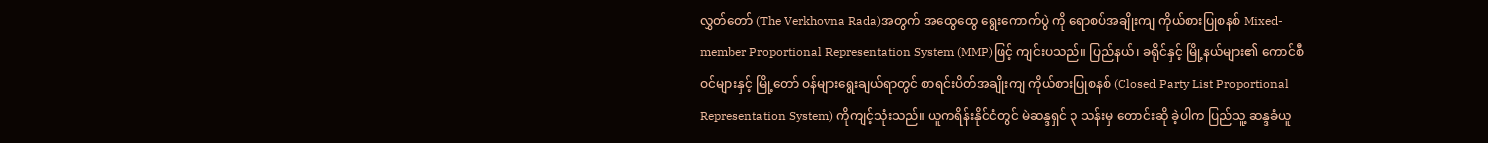လွှတ်တော် (The Verkhovna Rada)အတွက် အထွေထွေ ရွေးကောက်ပွဲ ကို ရောစပ်အချိုးကျ ကိုယ်စားပြုစနစ် Mixed-member Proportional Representation System (MMP)ဖြင့် ကျင်းပသည်။ ပြည်နယ်၊ ခရိုင်နှင့် မြို့နယ်များ၏ ကောင်စီဝင်များနှင့် မြို့တော် ဝန်များရွေးချယ်ရာတွင် စာရင်းပိတ်အချိုးကျ ကိုယ်စားပြုစနစ် (Closed Party List Proportional Representation System) ကိုကျင့်သုံးသည်။ ယူကရိန်းနိုင်ငံတွင် မဲဆန္ဒရှင် ၃ သန်းမှ တောင်းဆို ခဲ့ပါက ပြည်သူ့ ဆန္ဒခံယူ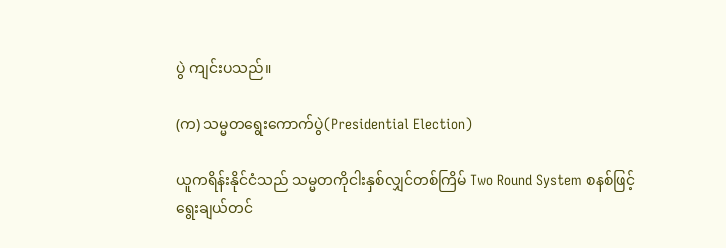ပွဲ ကျင်းပသည်။

(က) သမ္မတရွေးကောက်ပွဲ(Presidential Election)

ယူကရိန်းနိုင်ငံသည် သမ္မတကိုငါးနှစ်လျှင်တစ်ကြိမ် Two Round System စနစ်ဖြင့် ရွေးချယ်တင်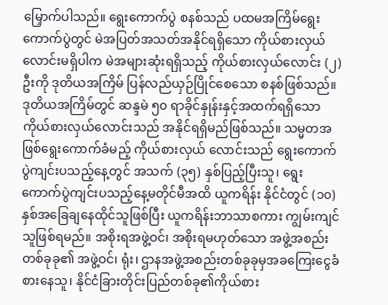မြှောက်ပါသည်။ ရွေးကောက်ပွဲ စနစ်သည် ပထမအကြိမ်ရွေးကောက်ပွဲတွင် မဲအပြတ်အသတ်အနိုင်ရရှိသော ကိုယ်စားလှယ်လောင်းမရှိပါက မဲအများဆုံးရရှိသည့် ကိုယ်စားလှယ်လောင်း (၂) ဦးကို ဒုတိယအကြိမ် ပြန်လည်ယှဉ်ပြိုင်စေသော စနစ်ဖြစ်သည်။ ဒုတိယအကြိမ်တွင် ဆန္ဒမဲ ၅၀ ရာခိုင်နှုန်းနှင့်အထက်ရရှိသော ကိုယ်စားလှယ်လောင်းသည် အနိုင်ရရှိမည်ဖြစ်သည်။ သမ္မတအဖြစ်ရွေးကောက်ခံမည့် ကိုယ်စားလှယ် လောင်းသည် ရွေးကောက်ပွဲကျင်းပသည့်နေ့တွင် အသက် (၃၅) နှစ်ပြည့်ပြီးသူ၊ ရွေးကောက်ပွဲကျင်းပသည့်နေ့မတိုင်မီအထိ ယူကရိန်း နိုင်ငံတွင် (၁၀) နှစ်အခြေချနေထိုင်သူဖြစ်ပြီး ယူကရိန်းဘာသာစကား ကျွမ်းကျင်သူဖြစ်ရမည်။ အစိုးရအဖွဲ့ဝင်၊ အစိုးရမဟုတ်သော အဖွဲ့အစည်းတစ်ခုခု၏ အဖွဲ့ဝင်၊ ရုံး၊ ဌာနအဖွဲ့အစည်းတစ်ခုခုမှအခကြေးငွေခံစားနေသူ၊ နိုင်ငံခြားတိုင်းပြည်တစ်ခု၏ကိုယ်စား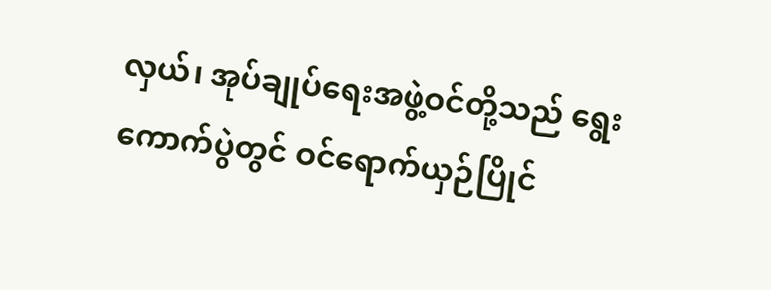လှယ်၊ အုပ်ချုပ်ရေးအဖွဲ့ဝင်တို့သည် ရွေးကောက်ပွဲတွင် ဝင်ရောက်ယှဉ်ပြိုင်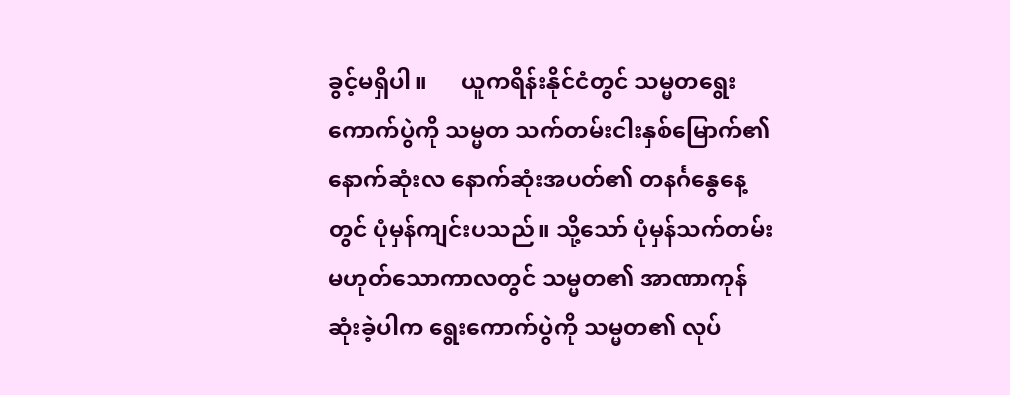ခွင့်မရှိပါ။      ယူကရိန်းနိုင်ငံတွင် သမ္မတရွေးကောက်ပွဲကို သမ္မတ သက်တမ်းငါးနှစ်မြောက်၏ နောက်ဆုံးလ နောက်ဆုံးအပတ်၏ တနင်္ဂနွေနေ့တွင် ပုံမှန်ကျင်းပသည်။ သို့သော် ပုံမှန်သက်တမ်း မဟုတ်သောကာလတွင် သမ္မတ၏ အာဏာကုန်ဆုံးခဲ့ပါက ရွေးကောက်ပွဲကို သမ္မတ၏ လုပ်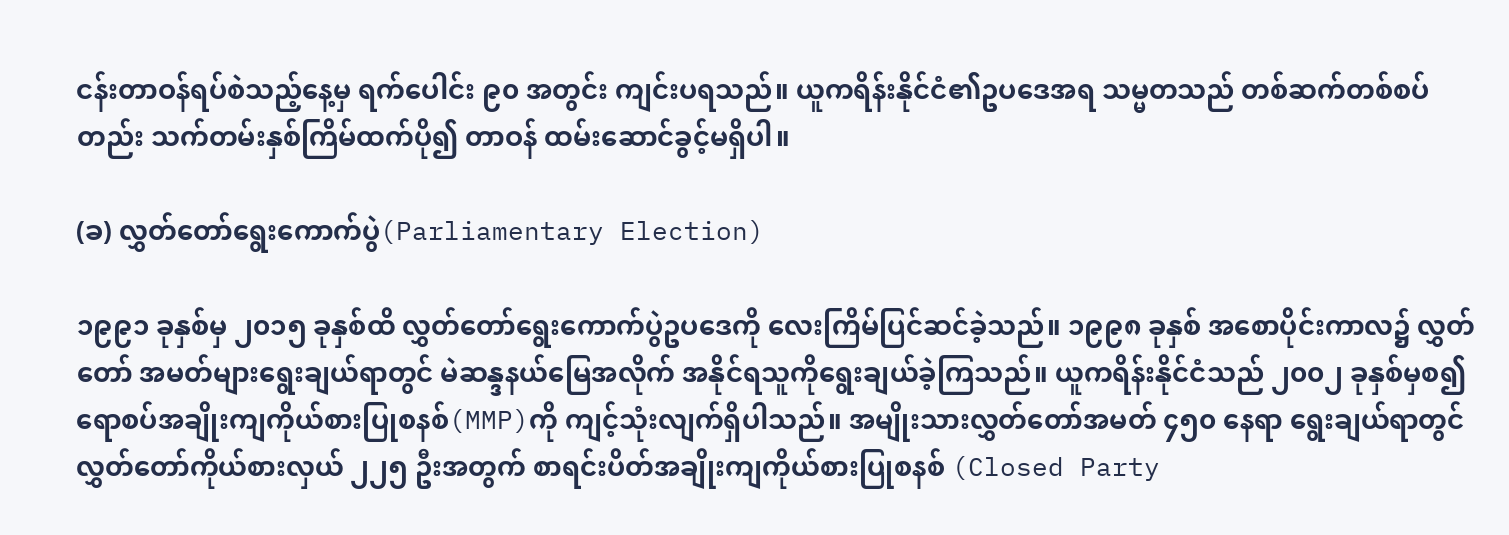ငန်းတာဝန်ရပ်စဲသည့်နေ့မှ ရက်ပေါင်း ၉၀ အတွင်း ကျင်းပရသည်။ ယူကရိန်းနိုင်ငံ၏ဥပဒေအရ သမ္မတသည် တစ်ဆက်တစ်စပ်တည်း သက်တမ်းနှစ်ကြိမ်ထက်ပို၍ တာဝန် ထမ်းဆောင်ခွင့်မရှိပါ။

(ခ) လွှတ်တော်ရွေးကောက်ပွဲ(Parliamentary Election)

၁၉၉၁ ခုနှစ်မှ ၂၀၁၅ ခုနှစ်ထိ လွှတ်တော်ရွေးကောက်ပွဲဥပဒေကို လေးကြိမ်ပြင်ဆင်ခဲ့သည်။ ၁၉၉၈ ခုနှစ် အစောပိုင်းကာလ၌ လွှတ်တော် အမတ်များရွေးချယ်ရာတွင် မဲဆန္ဒနယ်မြေအလိုက် အနိုင်ရသူကိုရွေးချယ်ခဲ့ကြသည်။ ယူကရိန်းနိုင်ငံသည် ၂၀၀၂ ခုနှစ်မှစ၍ ရောစပ်အချိုးကျကိုယ်စားပြုစနစ်(MMP)ကို ကျင့်သုံးလျက်ရှိပါသည်။ အမျိုးသားလွှတ်တော်အမတ် ၄၅၀ နေရာ ရွေးချယ်ရာတွင် လွှတ်တော်ကိုယ်စားလှယ် ၂၂၅ ဦးအတွက် စာရင်းပိတ်အချိုးကျကိုယ်စားပြုစနစ် (Closed Party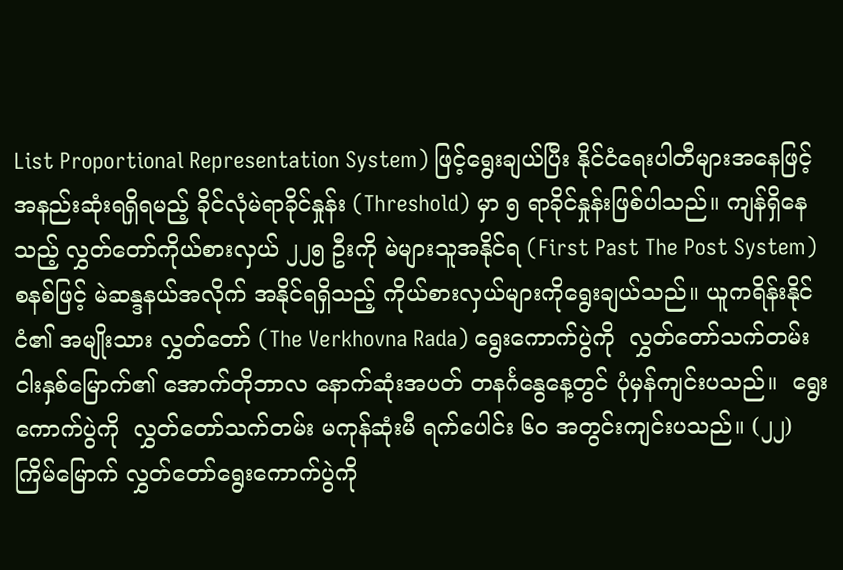List Proportional Representation System) ဖြင့်ရွေးချယ်ပြီး နိုင်ငံရေးပါတီများအနေဖြင့် အနည်းဆုံးရရှိရမည့် ခိုင်လုံမဲရာခိုင်နှုန်း (Threshold) မှာ ၅ ရာခိုင်နှုန်းဖြစ်ပါသည်။ ကျန်ရှိနေသည့် လွှတ်တော်ကိုယ်စားလှယ် ၂၂၅ ဦးကို မဲများသူအနိုင်ရ (First Past The Post System) စနစ်ဖြင့် မဲဆန္ဒနယ်အလိုက် အနိုင်ရရှိသည့် ကိုယ်စားလှယ်များကိုရွေးချယ်သည်။ ယူကရိန်းနိုင်ငံ၏ အမျိုးသား လွှတ်တော် (The Verkhovna Rada) ရွေးကောက်ပွဲကို  လွှတ်တော်သက်တမ်းငါးနှစ်မြောက်၏ အောက်တိုဘာလ နောက်ဆုံးအပတ် တနင်္ဂနွေနေ့တွင် ပုံမှန်ကျင်းပသည်။  ရွေးကောက်ပွဲကို  လွှတ်တော်သက်တမ်း မကုန်ဆုံးမီ ရက်ပေါင်း ၆၀ အတွင်းကျင်းပသည်။ (၂၂) ကြိမ်မြောက် လွှတ်တော်ရွေးကောက်ပွဲကို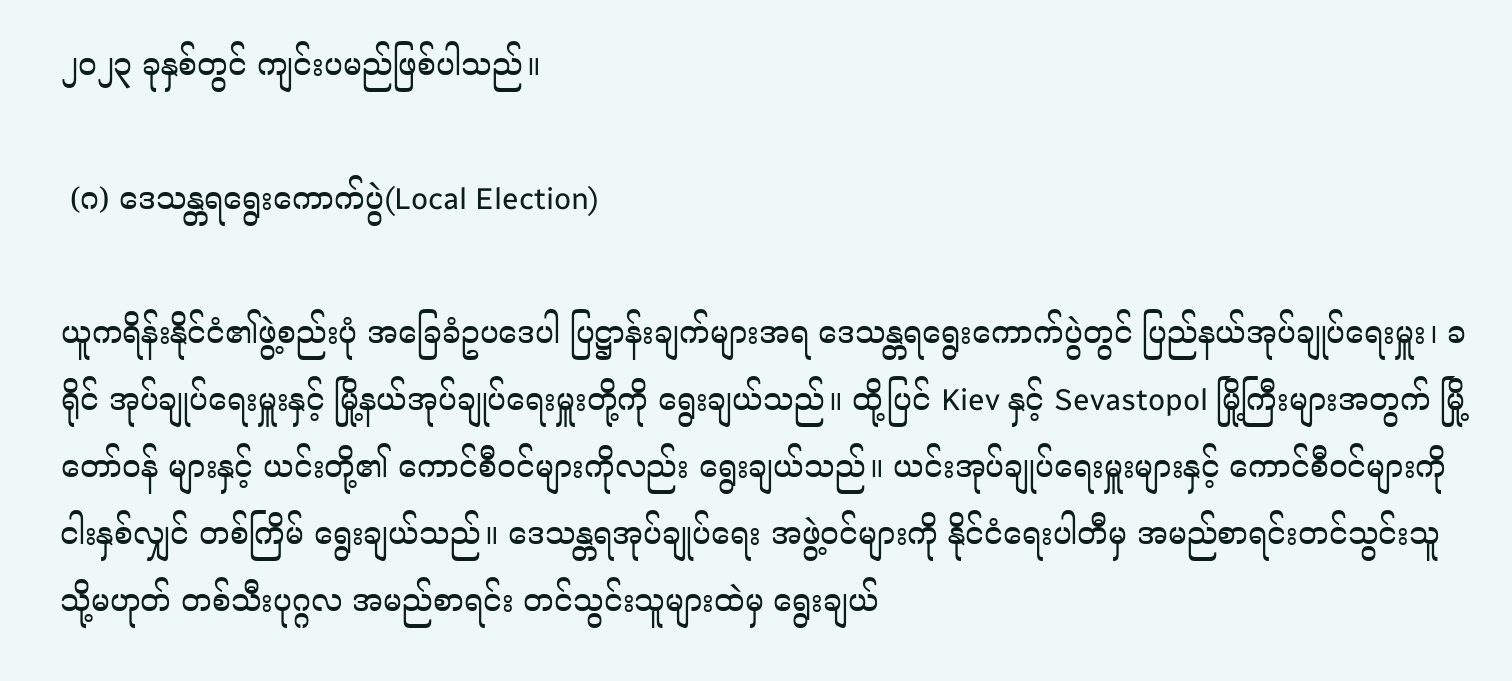၂၀၂၃ ခုနှစ်တွင် ကျင်းပမည်ဖြစ်ပါသည်။

 (ဂ) ဒေသန္တရရွေးကောက်ပွဲ(Local Election)

ယူကရိန်းနိုင်ငံ၏ဖွဲ့စည်းပုံ အခြေခံဥပဒေပါ ပြဋ္ဌာန်းချက်များအရ ဒေသန္တရရွေးကောက်ပွဲတွင် ပြည်နယ်အုပ်ချုပ်ရေးမှူး၊ ခရိုင် အုပ်ချုပ်ရေးမှူးနှင့် မြို့နယ်အုပ်ချုပ်ရေးမှူးတို့ကို ရွေးချယ်သည်။ ထို့ပြင် Kiev နှင့် Sevastopol မြို့ကြီးများအတွက် မြို့တော်ဝန် များနှင့် ယင်းတို့၏ ကောင်စီဝင်များကိုလည်း ရွေးချယ်သည်။ ယင်းအုပ်ချုပ်ရေးမှူးများနှင့် ကောင်စီဝင်များကို ငါးနှစ်လျှင် တစ်ကြိမ် ရွေးချယ်သည်။ ဒေသန္တရအုပ်ချုပ်ရေး အဖွဲ့ဝင်များကို နိုင်ငံရေးပါတီမှ အမည်စာရင်းတင်သွင်းသူ သို့မဟုတ် တစ်သီးပုဂ္ဂလ အမည်စာရင်း တင်သွင်းသူများထဲမှ ရွေးချယ်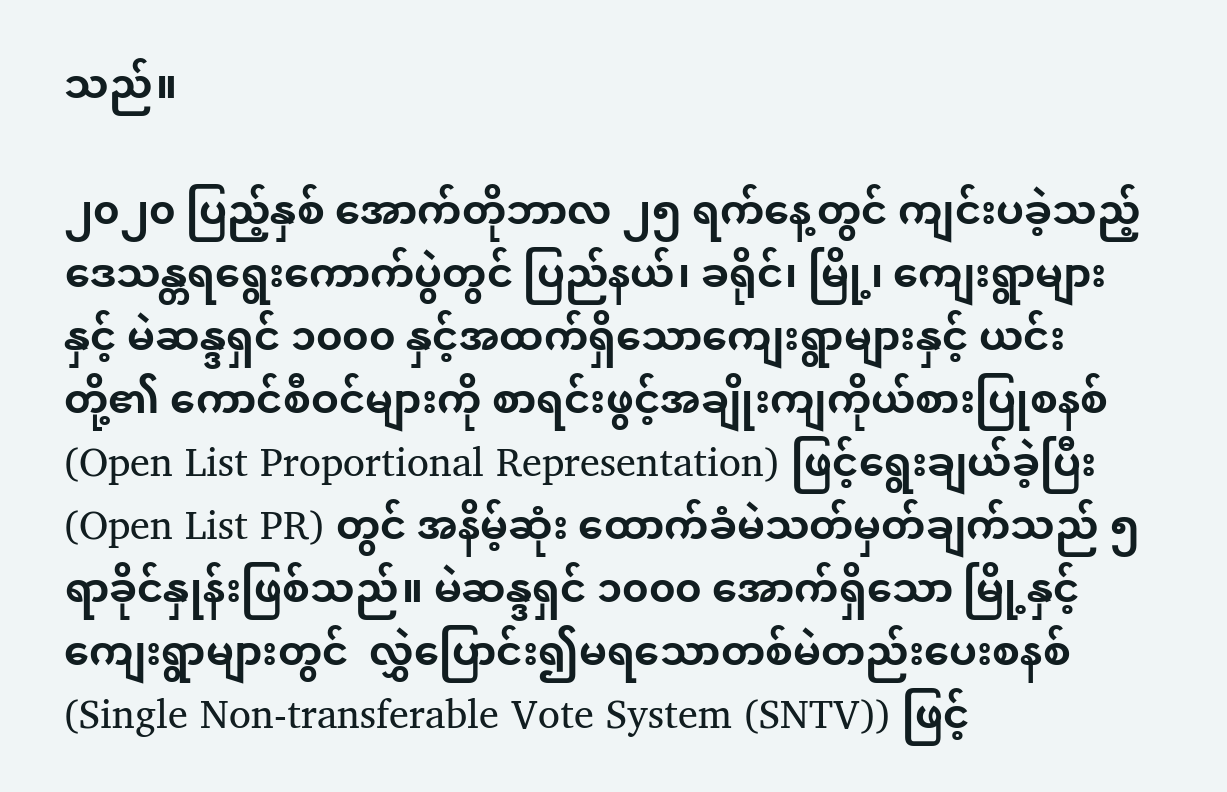သည်။

၂၀၂၀ ပြည့်နှစ် အောက်တိုဘာလ ၂၅ ရက်နေ့တွင် ကျင်းပခဲ့သည့် ဒေသန္တရရွေးကောက်ပွဲတွင် ပြည်နယ်၊ ခရိုင်၊ မြို့၊ ကျေးရွာများနှင့် မဲဆန္ဒရှင် ၁၀၀၀ နှင့်အထက်ရှိသောကျေးရွာများနှင့် ယင်းတို့၏ ကောင်စီဝင်များကို စာရင်းဖွင့်အချိုးကျကိုယ်စားပြုစနစ် (Open List Proportional Representation) ဖြင့်ရွေးချယ်ခဲ့ပြီး (Open List PR) တွင် အနိမ့်ဆုံး ထောက်ခံမဲသတ်မှတ်ချက်သည် ၅ ရာခိုင်နှုန်းဖြစ်သည်။ မဲဆန္ဒရှင် ၁၀၀၀ အောက်ရှိသော မြို့နှင့်ကျေးရွာများတွင်  လွှဲပြောင်း၍မရသောတစ်မဲတည်းပေးစနစ်(Single Non-transferable Vote System (SNTV)) ဖြင့်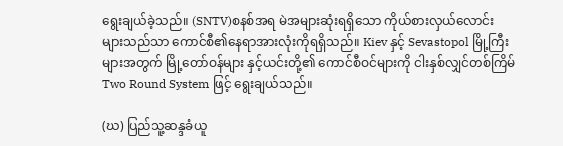ရွေးချယ်ခဲ့သည်။ (SNTV)စနစ်အရ မဲအများဆုံးရရှိသော ကိုယ်စားလှယ်လောင်း များသည်သာ ကောင်စီ၏နေရာအားလုံးကိုရရှိသည်။ Kiev နှင့် Sevastopol မြို့ကြီးများအတွက် မြို့တော်ဝန်များ နှင့်ယင်းတို့၏ ကောင်စီဝင်များကို ငါးနှစ်လျှင်တစ်ကြိမ် Two Round System ဖြင့် ရွေးချယ်သည်။

(ဃ) ပြည်သူ့ဆန္ဒခံယူ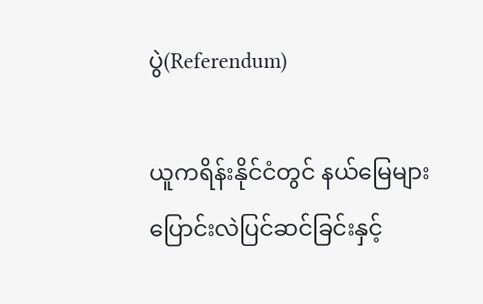ပွဲ(Referendum)

ယူကရိန်းနိုင်ငံတွင် နယ်မြေများ ပြောင်းလဲပြင်ဆင်ခြင်းနှင့်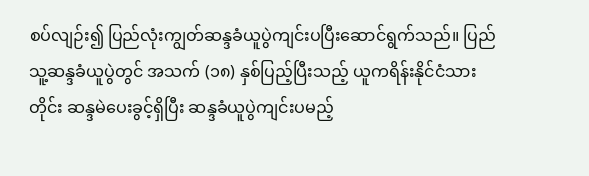စပ်လျဉ်း၍ ပြည်လုံးကျွတ်ဆန္ဒခံယူပွဲကျင်းပပြီးဆောင်ရွက်သည်။ ပြည်သူ့ဆန္ဒခံယူပွဲတွင် အသက် (၁၈) နှစ်ပြည့်ပြီးသည့် ယူကရိန်းနိုင်ငံသားတိုင်း ဆန္ဒမဲပေးခွင့်ရှိပြီး ဆန္ဒခံယူပွဲကျင်းပမည့်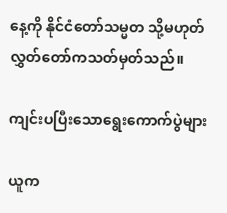နေ့ကို နိုင်ငံတော်သမ္မတ သို့မဟုတ် လွှတ်တော်ကသတ်မှတ်သည်။

ကျင်းပပြီးသောရွေးကောက်ပွဲများ

ယူက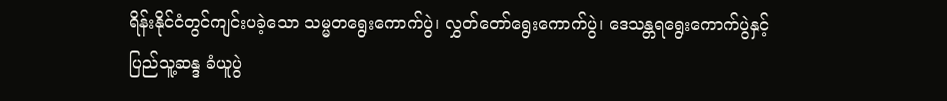ရိန်းနိုင်ငံတွင်ကျင်းပခဲ့သော သမ္မတရွေးကောက်ပွဲ၊ လွှတ်တော်ရွေးကောက်ပွဲ၊ ဒေသန္တရရွေးကောက်ပွဲနှင့် ပြည်သူ့ဆန္ဒ ခံယူပွဲ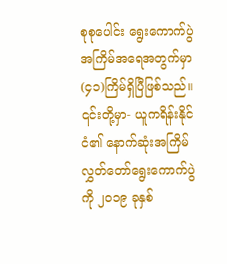စုစုပေါင်း ရွေးကောက်ပွဲအကြိမ်အရေအတွက်မှာ (၄၁)ကြိမ်ရှိပြီဖြစ်သည်။ ၎င်းတို့မှာ- ယူကရိန်းနိုင်ငံ၏ နောက်ဆုံးအကြိမ် လွှတ်တော်ရွေးကောက်ပွဲကို ၂၀၁၉ ခုနှစ်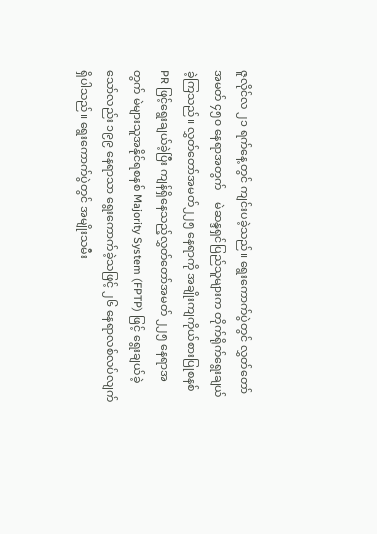ဇူလိုင်လ ၂၁ ရက်နေ့တွင် ကျင်းပခဲ့သည်။ ရွေးကောက်ပွဲတွင် လွှတ်တော်အမတ် ၄၅၀ နေရာအတွက်    မဲဆန္ဒရှင်ပြည်သူများက တိုက်ရိုက်ရွေးချယ်ခဲ့ကြသည်။ လွှတ်တော်အမတ်၂၂၅ နေရာကို အချိုးကျကိုယ်စားပြုစနစ်  PR ဖြင့်ရွေးချယ်ခဲ့ပြီး ကျန်ရှိနေသည့်လွှတ်တော်အမတ် ၂၂၅ နေရာအတွက် မဲများသူအနိုင်ရစနစ် Majority System (FPTP) ဖြင့် ရွေးချယ်ခဲ့သော်လည်း ၁၉၉ နေရာသာ ရွေးကောက်ခဲ့သဖြင့် ၂၆ နေရာလစ်လပ်လျက်ရှိပါသည်။ ရွေးကောက်ပွဲတွင် အမျိုးသမီး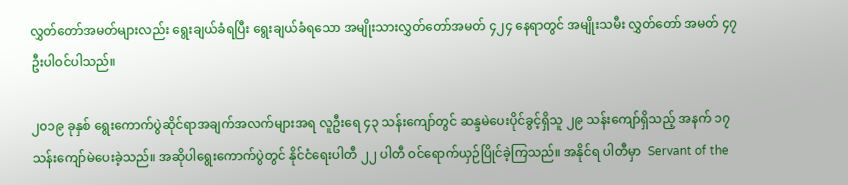လွှတ်တော်အမတ်များလည်း ရွေးချယ်ခံရပြီး ရွေးချယ်ခံရသော အမျိုးသားလွှတ်တော်အမတ် ၄၂၄ နေရာတွင် အမျိုးသမီး လွှတ်တော် အမတ် ၄၇ ဦးပါဝင်ပါသည်။

၂၀၁၉ ခုနှစ် ရွေးကောက်ပွဲဆိုင်ရာအချက်အလက်များအရ လူဦးရေ ၄၃ သန်းကျော်တွင် ဆန္ဒမဲပေးပိုင်ခွင့်ရှိသူ ၂၉ သန်းကျော်ရှိသည့် အနက် ၁၇ သန်းကျော်မဲပေးခဲ့သည်။ အဆိုပါရွေးကောက်ပွဲတွင် နိုင်ငံရေးပါတီ ၂၂ ပါတီ ဝင်ရောက်ယှဉ်ပြိုင်ခဲ့ကြသည်။ အနိုင်ရ ပါတီမှာ  Servant of the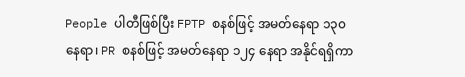People ပါတီဖြစ်ပြီး FPTP စနစ်ဖြင့် အမတ်နေရာ ၁၃၀ နေရာ၊ PR စနစ်ဖြင့် အမတ်နေရာ ၁၂၄ နေရာ အနိုင်ရရှိကာ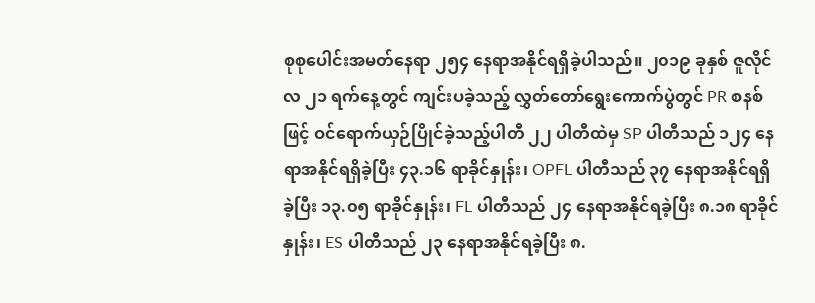စုစုပေါင်းအမတ်နေရာ ၂၅၄ နေရာအနိုင်ရရှိခဲ့ပါသည်။ ၂၀၁၉ ခုနှစ် ဇူလိုင်လ ၂၁ ရက်နေ့တွင် ကျင်းပခဲ့သည့် လွှတ်တော်ရွေးကောက်ပွဲတွင် PR စနစ်ဖြင့် ဝင်ရောက်ယှဉ်ပြိုင်ခဲ့သည့်ပါတီ ၂၂ ပါတီထဲမှ SP ပါတီသည် ၁၂၄ နေရာအနိုင်ရရှိခဲ့ပြီး ၄၃.၁၆ ရာခိုင်နှုန်း၊ OPFL ပါတီသည် ၃၇ နေရာအနိုင်ရရှိခဲ့ပြီး ၁၃.၀၅ ရာခိုင်နှုန်း၊ FL ပါတီသည် ၂၄ နေရာအနိုင်ရခဲ့ပြီး ၈.၁၈ ရာခိုင်နှုန်း၊ ES ပါတီသည် ၂၃ နေရာအနိုင်ရခဲ့ပြီး ၈.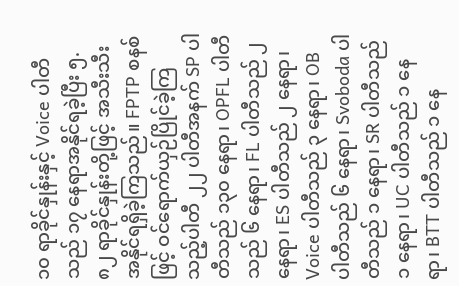၁၀ ရာခိုင်နှုန်းနှင့် Voice ပါတီသည် ၁၇ နေရာအနိုင်ရခဲ့ပြီး ၅.၈၂ ရာခိုင်နှုန်းတို့ဖြင့် အသီးသီးအနိုင်ရရှိခဲ့ကြသည်။ FPTP စနစ်ဖြင့် ဝင်ရောက်ယှဉ်ပြိုင်ခဲ့ကြသည့်ပါတီ ၂၂ ပါတီအနက် SP ပါတီသည် ၁၃၀ နေရာ၊ OPFL ပါတီသည် ၆ နေရာ၊ FL ပါတီသည် ၂ နေရာ၊ ES ပါတီသည် ၂ နေရာ၊ Voice ပါတီသည် ၃ နေရာ၊ OB ပါတီသည် ၆ နေရာ၊ Svoboda ပါတီသည် ၁ နေရာ၊ SR ပါတီသည် ၁ နေရာ၊ UC ပါတီသည် ၁ နေရာ၊ BTT ပါတီသည် ၁ နေ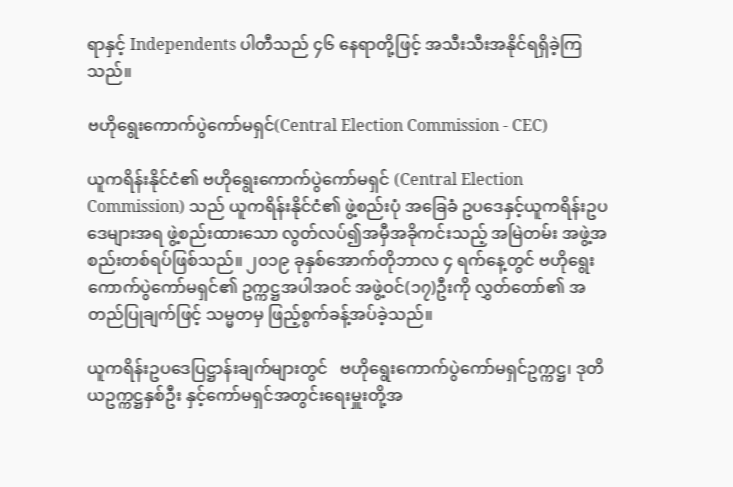ရာနှင့် Independents ပါတီသည် ၄၆ နေရာတို့ဖြင့် အသီးသီးအနိုင်ရရှိခဲ့ကြသည်။

ဗဟိုရွေးကောက်ပွဲကော်မရှင်(Central Election Commission - CEC)

ယူကရိန်းနိုင်ငံ၏ ဗဟိုရွေးကောက်ပွဲကော်မရှင် (Central Election Commission) သည် ယူကရိန်းနိုင်ငံ၏ ဖွဲ့စည်းပုံ အခြေခံ ဥပဒေနှင့်ယူကရိန်းဥပဒေများအရ ဖွဲ့စည်းထားသော လွတ်လပ်၍အမှီအခိုကင်းသည့် အမြဲတမ်း အဖွဲ့အစည်းတစ်ရပ်ဖြစ်သည်။ ၂၀၁၉ ခုနှစ်အောက်တိုဘာလ ၄ ရက်နေ့တွင် ဗဟိုရွေးကောက်ပွဲကော်မရှင်၏ ဥက္ကဋ္ဌအပါအဝင် အဖွဲ့ဝင်(၁၇)ဦးကို လွှတ်တော်၏ အတည်ပြုချက်ဖြင့် သမ္မတမှ ဖြည့်စွက်ခန့်အပ်ခဲ့သည်။

ယူကရိန်းဥပဒေပြဋ္ဌာန်းချက်များတွင်   ဗဟိုရွေးကောက်ပွဲကော်မရှင်ဥက္ကဋ္ဌ၊ ဒုတိယဥက္ကဋ္ဌနှစ်ဦး နှင့်ကော်မရှင်အတွင်းရေးမှူးတို့အ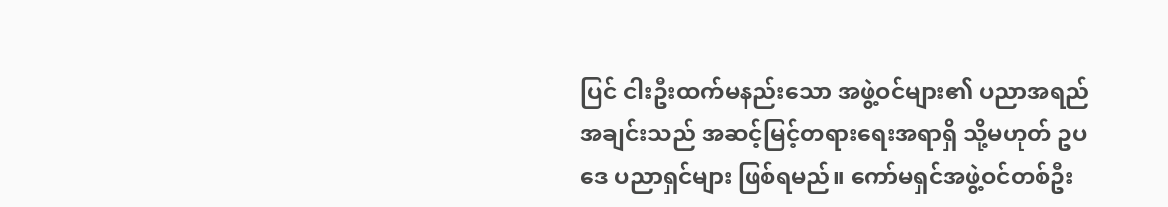ပြင် ငါးဦးထက်မနည်းသော အဖွဲ့ဝင်များ၏ ပညာအရည်အချင်းသည် အဆင့်မြင့်တရားရေးအရာရှိ သို့မဟုတ် ဥပဒေ ပညာရှင်များ ဖြစ်ရမည်။ ကော်မရှင်အဖွဲ့ဝင်တစ်ဦး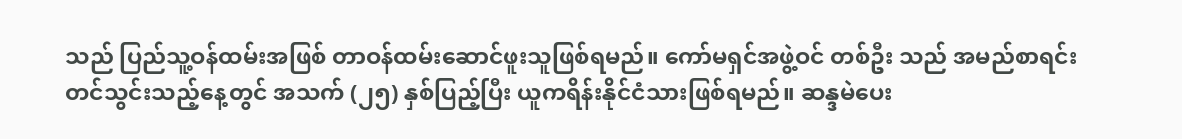သည် ပြည်သူ့ဝန်ထမ်းအဖြစ် တာဝန်ထမ်းဆောင်ဖူးသူဖြစ်ရမည်။ ကော်မရှင်အဖွဲ့ဝင် တစ်ဦး သည် အမည်စာရင်းတင်သွင်းသည့်နေ့တွင် အသက် (၂၅) နှစ်ပြည့်ပြီး ယူကရိန်းနိုင်ငံသားဖြစ်ရမည်။ ဆန္ဒမဲပေး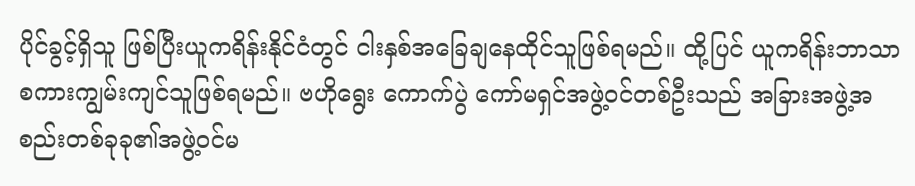ပိုင်ခွင့်ရှိသူ ဖြစ်ပြီးယူကရိန်းနိုင်ငံတွင် ငါးနှစ်အခြေချနေထိုင်သူဖြစ်ရမည်။ ထို့ပြင် ယူကရိန်းဘာသာစကားကျွမ်းကျင်သူဖြစ်ရမည်။ ဗဟိုရွေး ကောက်ပွဲ ကော်မရှင်အဖွဲ့ဝင်တစ်ဦးသည် အခြားအဖွဲ့အစည်းတစ်ခုခု၏အဖွဲ့ဝင်မ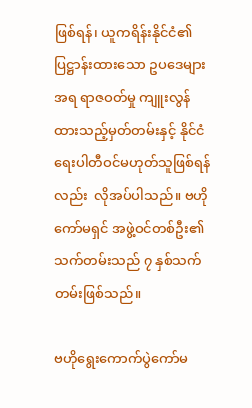ဖြစ်ရန်၊ ယူကရိန်းနိုင်ငံ၏ ပြဋ္ဌာန်းထားသော ဥပဒေများအရ ရာဇဝတ်မှု ကျူးလွန်ထားသည့်မှတ်တမ်းနှင့် နိုင်ငံရေးပါတီဝင်မဟုတ်သူဖြစ်ရန်လည်း  လိုအပ်ပါသည်။ ဗဟို ကော်မရှင် အဖွဲ့ဝင်တစ်ဦး၏ သက်တမ်းသည် ၇ နှစ်သက်တမ်းဖြစ်သည်။

ဗဟိုရွေးကောက်ပွဲကော်မ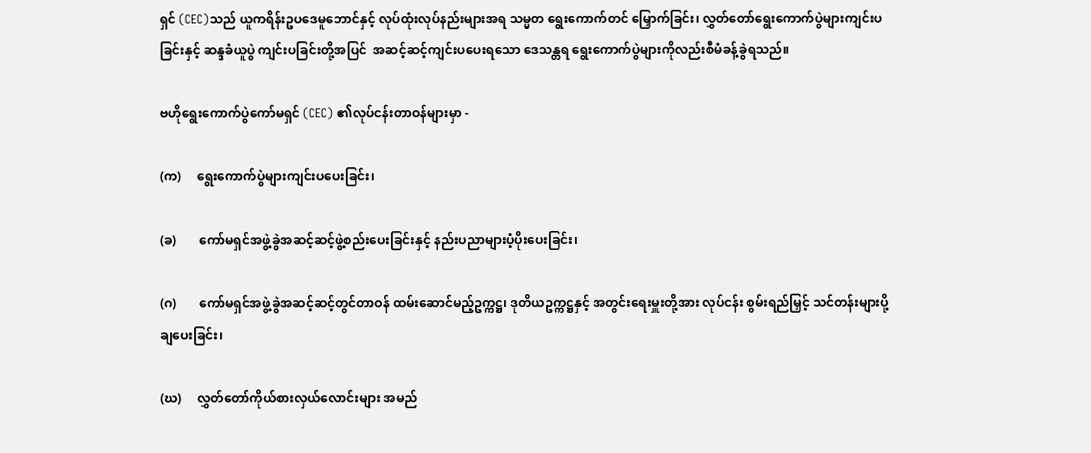ရှင် (CEC)သည် ယူကရိန်းဥပဒေမူဘောင်နှင့် လုပ်ထုံးလုပ်နည်းများအရ သမ္မတ ရွေးကောက်တင် မြှောက်ခြင်း၊ လွှတ်တော်ရွေးကောက်ပွဲများကျင်းပခြင်းနှင့် ဆန္ဒခံယူပွဲ ကျင်းပခြင်းတို့အပြင်  အဆင့်ဆင့်ကျင်းပပေးရသော ဒေသန္တရ ရွေးကောက်ပွဲများကိုလည်းစီမံခန့်ခွဲရသည်။

ဗဟိုရွေးကောက်ပွဲကော်မရှင် (CEC) ၏လုပ်ငန်းတာဝန်များမှာ -

(က)     ရွေးကောက်ပွဲများကျင်းပပေးခြင်း၊

(ခ)       ကော်မရှင်အဖွဲ့ခွဲအဆင့်ဆင့်ဖွဲ့စည်းပေးခြင်းနှင့် နည်းပညာများပံ့ပိုးပေးခြင်း၊

(ဂ)       ကော်မရှင်အဖွဲ့ခွဲအဆင့်ဆင့်တွင်တာဝန် ထမ်းဆောင်မည့်ဥက္ကဋ္ဌ၊ ဒုတိယဥက္ကဋ္ဌနှင့် အတွင်းရေးမှူးတို့အား လုပ်ငန်း စွမ်းရည်မြှင့် သင်တန်းများပို့ချပေးခြင်း၊

(ဃ)     လွှတ်တော်ကိုယ်စားလှယ်လောင်းများ အမည်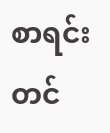စာရင်းတင်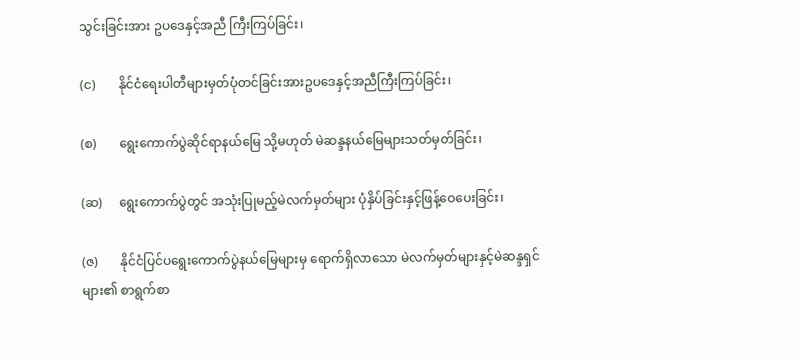သွင်းခြင်းအား ဥပဒေနှင့်အညီ ကြီးကြပ်ခြင်း၊

(င)       နိုင်ငံရေးပါတီများမှတ်ပုံတင်ခြင်းအားဥပဒေနှင့်အညီကြီးကြပ်ခြင်း၊

(စ)       ရွေးကောက်ပွဲဆိုင်ရာနယ်မြေ သို့မဟုတ် မဲဆန္ဒနယ်မြေများသတ်မှတ်ခြင်း၊

(ဆ)     ရွေးကောက်ပွဲတွင် အသုံးပြုမည့်မဲလက်မှတ်များ ပုံနှိပ်ခြင်းနှင့်ဖြန့်ဝေပေးခြင်း၊

(ဇ)       နိုင်ငံပြင်ပရွေးကောက်ပွဲနယ်မြေများမှ ရောက်ရှိလာသော မဲလက်မှတ်များနှင့်မဲဆန္ဒရှင်များ၏ စာရွက်စာ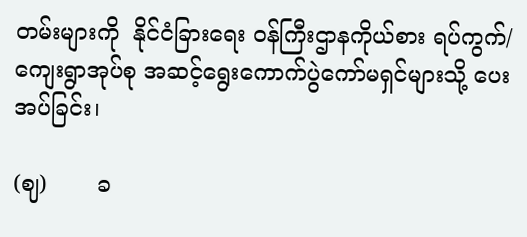တမ်းများကို  နိုင်ငံခြားရေး ဝန်ကြီးဌာနကိုယ်စား ရပ်ကွက်/ကျေးရွာအုပ်စု အဆင့်ရွေးကောက်ပွဲကော်မရှင်များသို့ ပေးအပ်ခြင်း၊

(ဈ)       ခ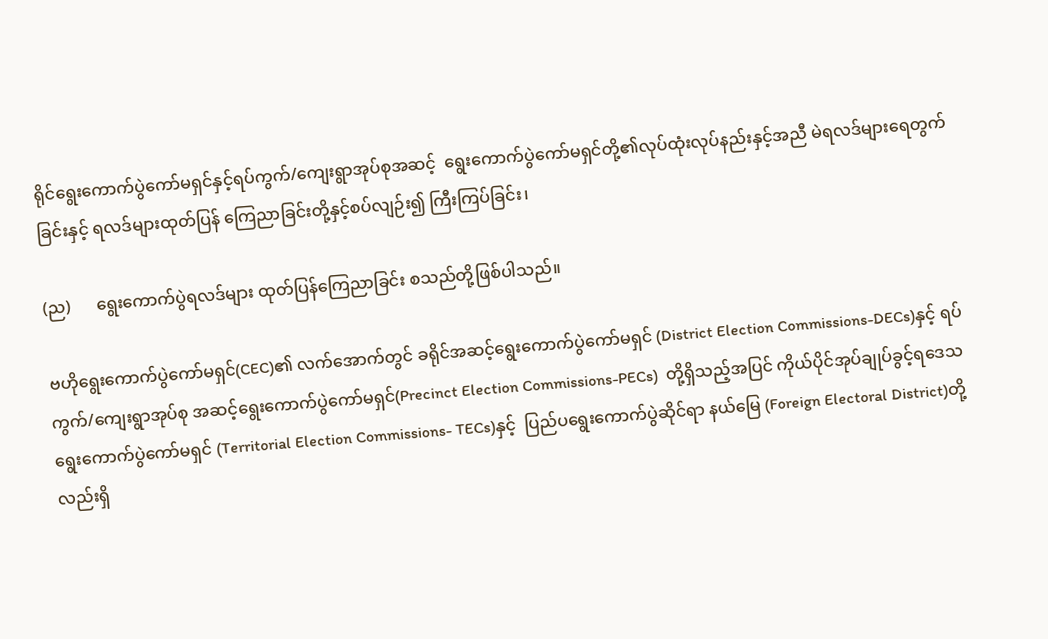ရိုင်ရွေးကောက်ပွဲကော်မရှင်နှင့်ရပ်ကွက်/ကျေးရွာအုပ်စုအဆင့်  ရွေးကောက်ပွဲကော်မရှင်တို့၏လုပ်ထုံးလုပ်နည်းနှင့်အညီ မဲရလဒ်များရေတွက်ခြင်းနှင့် ရလဒ်များထုတ်ပြန် ကြေညာခြင်းတို့နှင့်စပ်လျဉ်း၍ ကြီးကြပ်ခြင်း၊

(ည)      ရွေးကောက်ပွဲရလဒ်များ ထုတ်ပြန်ကြေညာခြင်း စသည်တို့ဖြစ်ပါသည်။

ဗဟိုရွေးကောက်ပွဲကော်မရှင်(CEC)၏ လက်အောက်တွင် ခရိုင်အဆင့်ရွေးကောက်ပွဲကော်မရှင် (District Election Commissions-DECs)နှင့် ရပ်ကွက်/ကျေးရွာအုပ်စု အဆင့်ရွေးကောက်ပွဲကော်မရှင်(Precinct Election Commissions-PECs)  တို့ရှိသည့်အပြင် ကိုယ်ပိုင်အုပ်ချုပ်ခွင့်ရဒေသ ရွေးကောက်ပွဲကော်မရှင် (Territorial Election Commissions- TECs)နှင့်  ပြည်ပရွေးကောက်ပွဲဆိုင်ရာ နယ်မြေ (Foreign Electoral District)တို့လည်းရှိ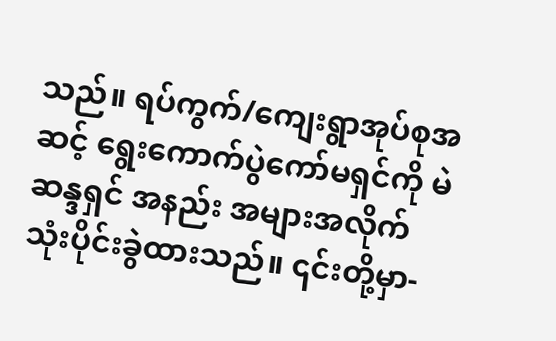သည်။ ရပ်ကွက်/ကျေးရွာအုပ်စုအဆင့် ရွေးကောက်ပွဲကော်မရှင်ကို မဲဆန္ဒရှင် အနည်း အများအလိုက် သုံးပိုင်းခွဲထားသည်။ ၎င်းတို့မှာ-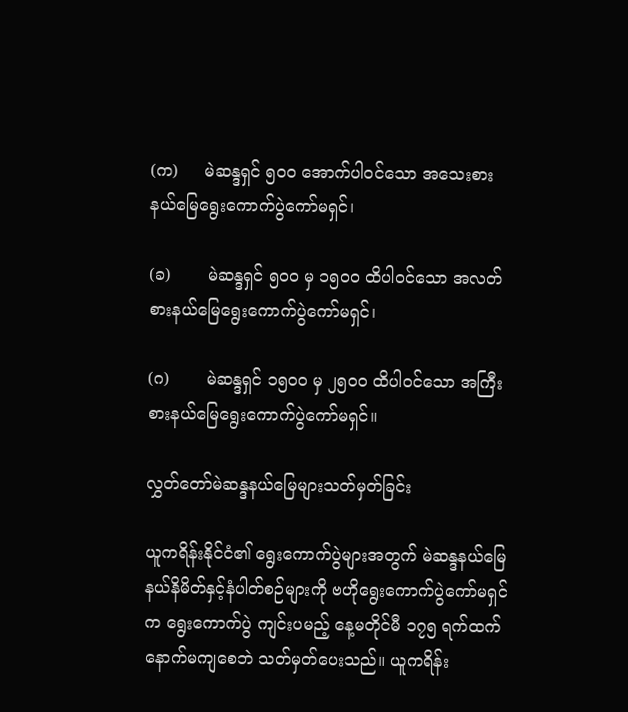(က)     မဲဆန္ဒရှင် ၅၀၀ အောက်ပါဝင်သော အသေးစား နယ်မြေရွေးကောက်ပွဲကော်မရှင်၊

(ခ)       မဲဆန္ဒရှင် ၅၀၀ မှ ၁၅၀၀ ထိပါဝင်သော အလတ်စားနယ်မြေရွေးကောက်ပွဲကော်မရှင်၊

(ဂ)       မဲဆန္ဒရှင် ၁၅၀၀ မှ ၂၅၀၀ ထိပါဝင်သော အကြီးစားနယ်မြေရွေးကောက်ပွဲကော်မရှင်။

လွှတ်တော်မဲဆန္ဒနယ်မြေများသတ်မှတ်ခြင်း

ယူကရိန်းနိုင်ငံ၏ ရွေးကောက်ပွဲများအတွက် မဲဆန္ဒနယ်မြေ နယ်နိမိတ်နှင့်နံပါတ်စဉ်များကို ဗဟိုရွေးကောက်ပွဲကော်မရှင်က ရွေးကောက်ပွဲ ကျင်းပမည့် နေ့မတိုင်မီ ၁၇၅ ရက်ထက်နောက်မကျစေဘဲ သတ်မှတ်ပေးသည်။ ယူကရိန်း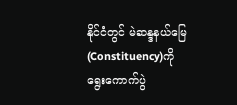နိုင်ငံတွင် မဲဆန္ဒနယ်မြေ (Constituency)ကို ရွေးကောက်ပွဲ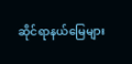ဆိုင်ရာနယ်မြေများ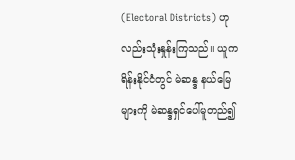(Electoral Districts) ဟုလည်းသုံးနှုန်းကြသည်။ ယူကရိန်းနိုင်ငံတွင် မဲဆန္ဒ နယ်မြေများကို မဲဆန္ဒရှင်ပေါ်မူတည်၍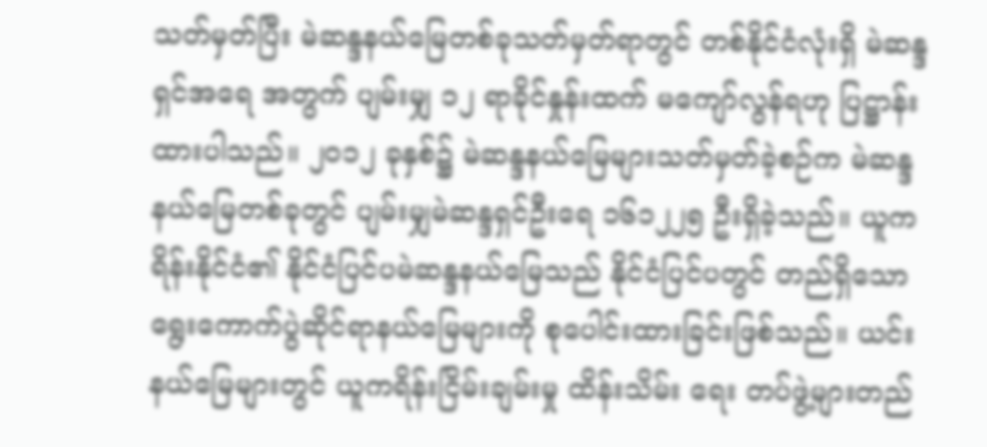သတ်မှတ်ပြီး မဲဆန္ဒနယ်မြေတစ်ခုသတ်မှတ်ရာတွင် တစ်နိုင်ငံလုံးရှိ မဲဆန္ဒရှင်အရေ အတွက် ပျမ်းမျှ ၁၂ ရာခိုင်နှုန်းထက် မကျော်လွန်ရဟု ပြဋ္ဌာန်းထားပါသည်။ ၂၀၁၂ ခုနှစ်၌ မဲဆန္ဒနယ်မြေများသတ်မှတ်ခဲ့စဉ်က မဲဆန္ဒ နယ်မြေတစ်ခုတွင် ပျမ်းမျှမဲဆန္ဒရှင်ဦးရေ ၁၆၁၂၂၅ ဦးရှိခဲ့သည်။ ယူကရိန်းနိုင်ငံ၏ နိုင်ငံပြင်ပမဲဆန္ဒနယ်မြေသည် နိုင်ငံပြင်ပတွင် တည်ရှိသော ရွေးကောက်ပွဲဆိုင်ရာနယ်မြေများကို စုပေါင်းထားခြင်းဖြစ်သည်။ ယင်းနယ်မြေများတွင် ယူကရိန်းငြိမ်းချမ်းမှု ထိန်းသိမ်း ရေး တပ်ဖွဲ့များတည်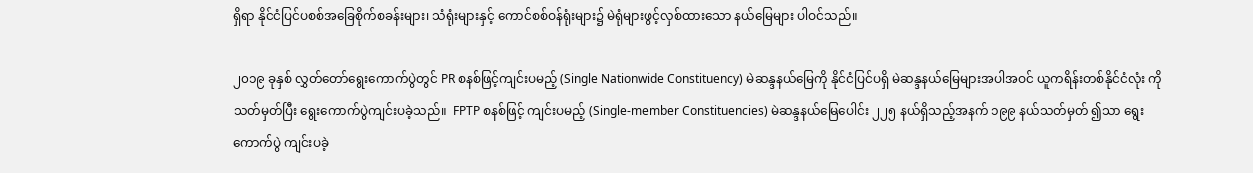ရှိရာ နိုင်ငံပြင်ပစစ်အခြေစိုက်စခန်းများ၊ သံရုံးများနှင့် ကောင်စစ်ဝန်ရုံးများ၌ မဲရုံများဖွင့်လှစ်ထားသော နယ်မြေများ ပါဝင်သည်။

၂၀၁၉ ခုနှစ် လွှတ်တော်ရွေးကောက်ပွဲတွင် PR စနစ်ဖြင့်ကျင်းပမည့် (Single Nationwide Constituency) မဲဆန္ဒနယ်မြေကို နိုင်ငံပြင်ပရှိ မဲဆန္ဒနယ်မြေများအပါအဝင် ယူကရိန်းတစ်နိုင်ငံလုံး ကိုသတ်မှတ်ပြီး ရွေးကောက်ပွဲကျင်းပခဲ့သည်။  FPTP စနစ်ဖြင့် ကျင်းပမည့် (Single-member Constituencies) မဲဆန္ဒနယ်မြေပေါင်း ၂၂၅ နယ်ရှိသည့်အနက် ၁၉၉ နယ်သတ်မှတ် ၍သာ ရွေးကောက်ပွဲ ကျင်းပခဲ့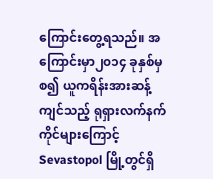ကြောင်းတွေ့ရသည်။ အကြောင်းမှာ၂၀၁၄ ခုနှစ်မှစ၍ ယူကရိန်းအားဆန့်ကျင်သည့် ရုရှားလက်နက် ကိုင်များကြောင့် Sevastopol မြို့တွင်ရှိ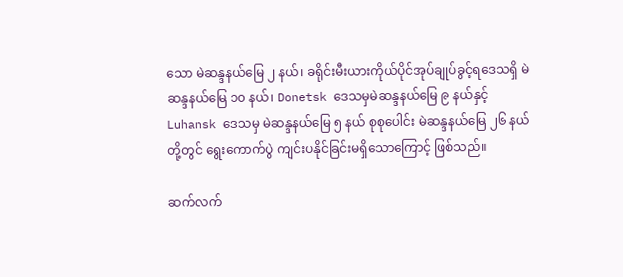သော မဲဆန္ဒနယ်မြေ ၂ နယ်၊ ခရိုင်းမီးယားကိုယ်ပိုင်အုပ်ချုပ်ခွင့်ရဒေသရှိ မဲဆန္ဒနယ်မြေ ၁၀ နယ်၊ Donetsk ဒေသမှမဲဆန္ဒနယ်မြေ ၉ နယ်နှင့် Luhansk ဒေသမှ မဲဆန္ဒနယ်မြေ ၅ နယ် စုစုပေါင်း မဲဆန္ဒနယ်မြေ ၂၆ နယ်တို့တွင် ရွေးကောက်ပွဲ ကျင်းပနိုင်ခြင်းမရှိသောကြောင့် ဖြစ်သည်။

ဆက်လက်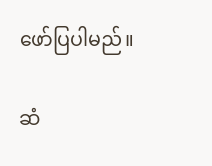ဖော်ပြပါမည်။

ဆံ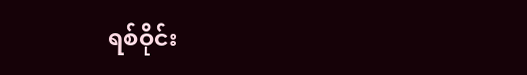ရစ်ဝိုင်း